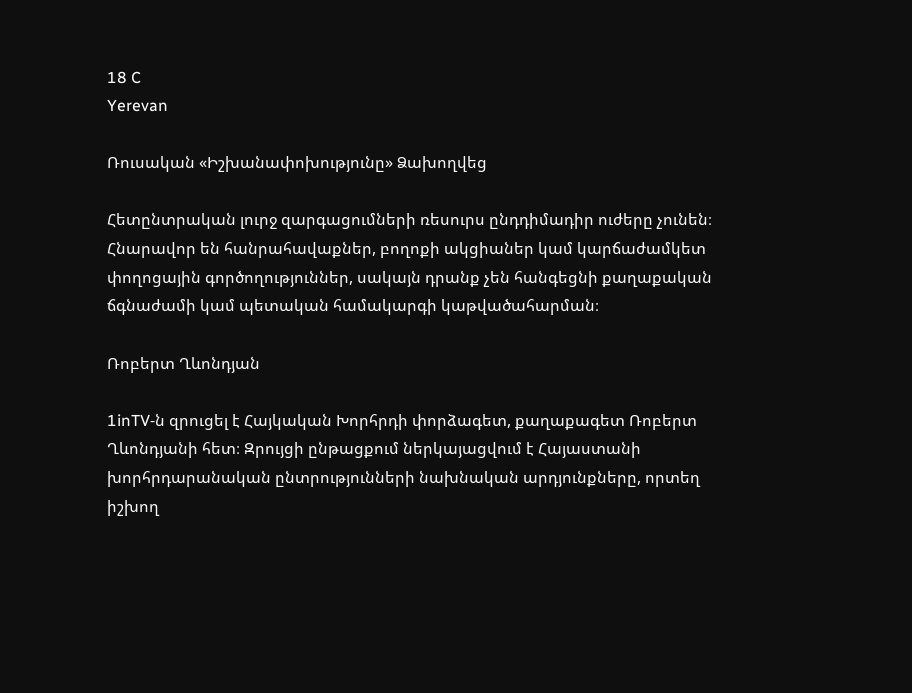18 C
Yerevan

Ռուսական «Իշխանափոխությունը» Ձախողվեց

Հետընտրական լուրջ զարգացումների ռեսուրս ընդդիմադիր ուժերը չունեն։ Հնարավոր են հանրահավաքներ, բողոքի ակցիաներ կամ կարճաժամկետ փողոցային գործողություններ, սակայն դրանք չեն հանգեցնի քաղաքական ճգնաժամի կամ պետական համակարգի կաթվածահարման։

Ռոբերտ Ղևոնդյան

1inTV‑ն զրուցել է Հայկական Խորհրդի փորձագետ, քաղաքագետ Ռոբերտ Ղևոնդյանի հետ։ Զրույցի ընթացքում ներկայացվում է Հայաստանի խորհրդարանական ընտրությունների նախնական արդյունքները, որտեղ իշխող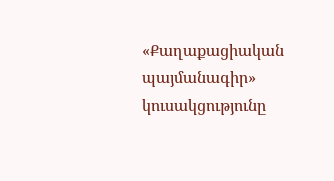«Քաղաքացիական պայմանագիր» կուսակցությունը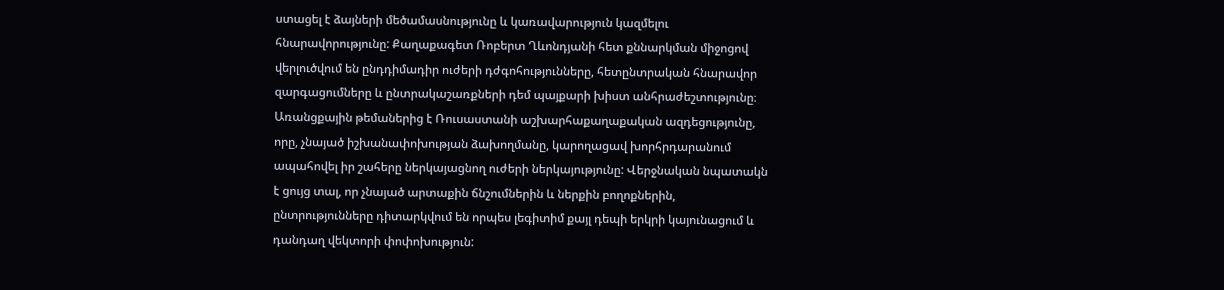ստացել է ձայների մեծամասնությունը և կառավարություն կազմելու հնարավորությունը: Քաղաքագետ Ռոբերտ Ղևոնդյանի հետ քննարկման միջոցով վերլուծվում են ընդդիմադիր ուժերի դժգոհությունները, հետընտրական հնարավոր զարգացումները և ընտրակաշառքների դեմ պայքարի խիստ անհրաժեշտությունը։ Առանցքային թեմաներից է Ռուսաստանի աշխարհաքաղաքական ազդեցությունը, որը, չնայած իշխանափոխության ձախողմանը, կարողացավ խորհրդարանում ապահովել իր շահերը ներկայացնող ուժերի ներկայությունը: Վերջնական նպատակն է ցույց տալ, որ չնայած արտաքին ճնշումներին և ներքին բողոքներին, ընտրությունները դիտարկվում են որպես լեգիտիմ քայլ դեպի երկրի կայունացում և դանդաղ վեկտորի փոփոխություն: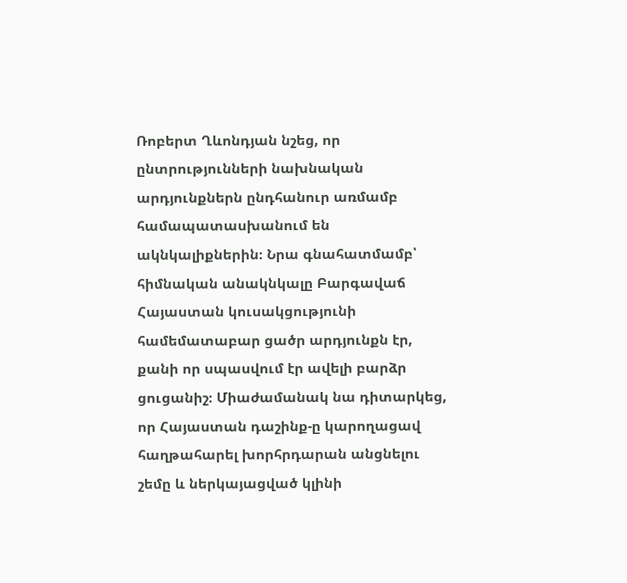Ռոբերտ Ղևոնդյան նշեց, որ ընտրությունների նախնական արդյունքներն ընդհանուր առմամբ համապատասխանում են ակնկալիքներին։ Նրա գնահատմամբ՝ հիմնական անակնկալը Բարգավաճ Հայաստան կուսակցությունի համեմատաբար ցածր արդյունքն էր, քանի որ սպասվում էր ավելի բարձր ցուցանիշ։ Միաժամանակ նա դիտարկեց, որ Հայաստան դաշինք‑ը կարողացավ հաղթահարել խորհրդարան անցնելու շեմը և ներկայացված կլինի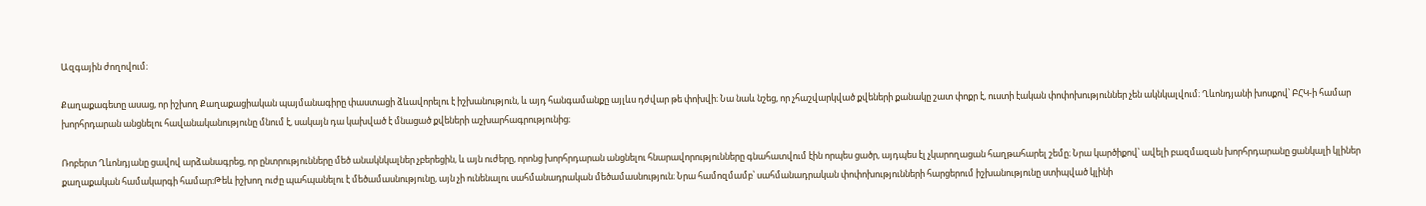Ազգային ժողովում։

Քաղաքագետը ասաց, որ իշխող Քաղաքացիական պայմանագիրը փաստացի ձևավորելու է իշխանություն, և այդ հանգամանքը այլևս դժվար թե փոխվի։ Նա նաև նշեց, որ չհաշվարկված քվեների քանակը շատ փոքր է, ուստի էական փոփոխություններ չեն ակնկալվում։ Ղևոնդյանի խոսքով՝ ԲՀԿ‑ի համար խորհրդարան անցնելու հավանականությունը մնում է, սակայն դա կախված է մնացած քվեների աշխարհագրությունից։

Ռոբերտ Ղևոնդյանը ցավով արձանագրեց, որ ընտրությունները մեծ անակնկալներ չբերեցին, և այն ուժերը, որոնց խորհրդարան անցնելու հնարավորությունները գնահատվում էին որպես ցածր, այդպես էլ չկարողացան հաղթահարել շեմը։ Նրա կարծիքով՝ ավելի բազմազան խորհրդարանը ցանկալի կլիներ քաղաքական համակարգի համար։Թեև իշխող ուժը պահպանելու է մեծամասնությունը, այն չի ունենալու սահմանադրական մեծամասնություն։ Նրա համոզմամբ՝ սահմանադրական փոփոխությունների հարցերում իշխանությունը ստիպված կլինի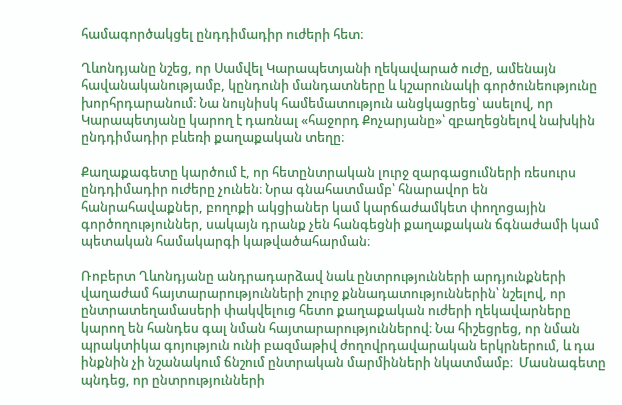համագործակցել ընդդիմադիր ուժերի հետ։

Ղևոնդյանը նշեց, որ Սամվել Կարապետյանի ղեկավարած ուժը, ամենայն հավանականությամբ, կընդունի մանդատները և կշարունակի գործունեությունը խորհրդարանում։ Նա նույնիսկ համեմատություն անցկացրեց՝ ասելով, որ Կարապետյանը կարող է դառնալ «հաջորդ Քոչարյանը»՝ զբաղեցնելով նախկին ընդդիմադիր բևեռի քաղաքական տեղը։

Քաղաքագետը կարծում է, որ հետընտրական լուրջ զարգացումների ռեսուրս ընդդիմադիր ուժերը չունեն։ Նրա գնահատմամբ՝ հնարավոր են հանրահավաքներ, բողոքի ակցիաներ կամ կարճաժամկետ փողոցային գործողություններ, սակայն դրանք չեն հանգեցնի քաղաքական ճգնաժամի կամ պետական համակարգի կաթվածահարման։

Ռոբերտ Ղևոնդյանը անդրադարձավ նաև ընտրությունների արդյունքների վաղաժամ հայտարարությունների շուրջ քննադատություններին՝ նշելով, որ ընտրատեղամասերի փակվելուց հետո քաղաքական ուժերի ղեկավարները կարող են հանդես գալ նման հայտարարություններով։ Նա հիշեցրեց, որ նման պրակտիկա գոյություն ունի բազմաթիվ ժողովրդավարական երկրներում, և դա ինքնին չի նշանակում ճնշում ընտրական մարմինների նկատմամբ։  Մասնագետը պնդեց, որ ընտրությունների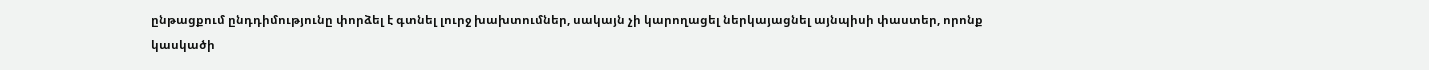ընթացքում ընդդիմությունը փորձել է գտնել լուրջ խախտումներ, սակայն չի կարողացել ներկայացնել այնպիսի փաստեր, որոնք կասկածի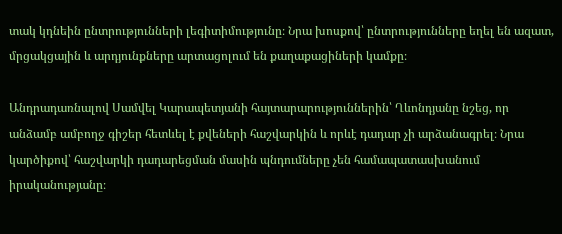տակ կդնեին ընտրությունների լեգիտիմությունը։ Նրա խոսքով՝ ընտրությունները եղել են ազատ, մրցակցային և արդյունքները արտացոլում են քաղաքացիների կամքը։

Անդրադառնալով Սամվել Կարապետյանի հայտարարություններին՝ Ղևոնդյանը նշեց, որ անձամբ ամբողջ գիշեր հետևել է քվեների հաշվարկին և որևէ դադար չի արձանագրել։ Նրա կարծիքով՝ հաշվարկի դադարեցման մասին պնդումները չեն համապատասխանում իրականությանը։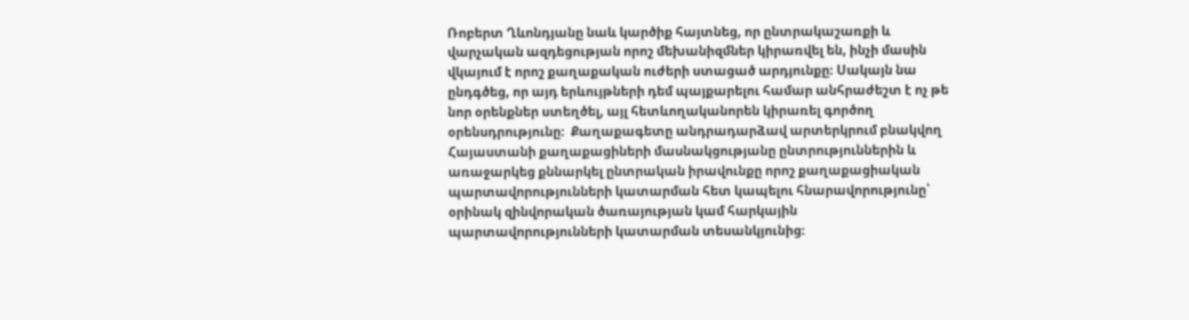Ռոբերտ Ղևոնդյանը նաև կարծիք հայտնեց, որ ընտրակաշառքի և վարչական ազդեցության որոշ մեխանիզմներ կիրառվել են, ինչի մասին վկայում է որոշ քաղաքական ուժերի ստացած արդյունքը։ Սակայն նա ընդգծեց, որ այդ երևույթների դեմ պայքարելու համար անհրաժեշտ է ոչ թե նոր օրենքներ ստեղծել, այլ հետևողականորեն կիրառել գործող օրենսդրությունը։  Քաղաքագետը անդրադարձավ արտերկրում բնակվող Հայաստանի քաղաքացիների մասնակցությանը ընտրություններին և առաջարկեց քննարկել ընտրական իրավունքը որոշ քաղաքացիական պարտավորությունների կատարման հետ կապելու հնարավորությունը՝ օրինակ զինվորական ծառայության կամ հարկային պարտավորությունների կատարման տեսանկյունից։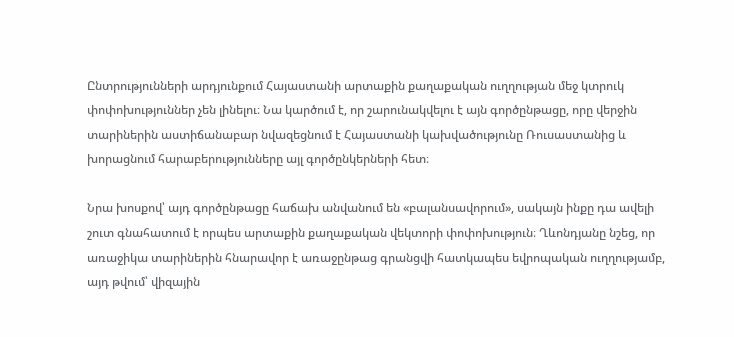Ընտրությունների արդյունքում Հայաստանի արտաքին քաղաքական ուղղության մեջ կտրուկ փոփոխություններ չեն լինելու։ Նա կարծում է, որ շարունակվելու է այն գործընթացը, որը վերջին տարիներին աստիճանաբար նվազեցնում է Հայաստանի կախվածությունը Ռուսաստանից և խորացնում հարաբերությունները այլ գործընկերների հետ։

Նրա խոսքով՝ այդ գործընթացը հաճախ անվանում են «բալանսավորում», սակայն ինքը դա ավելի շուտ գնահատում է որպես արտաքին քաղաքական վեկտորի փոփոխություն։ Ղևոնդյանը նշեց, որ առաջիկա տարիներին հնարավոր է առաջընթաց գրանցվի հատկապես եվրոպական ուղղությամբ, այդ թվում՝ վիզային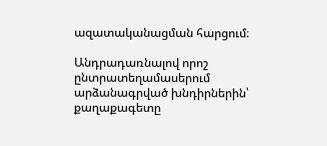ազատականացման հարցում։

Անդրադառնալով որոշ ընտրատեղամասերում արձանագրված խնդիրներին՝ քաղաքագետը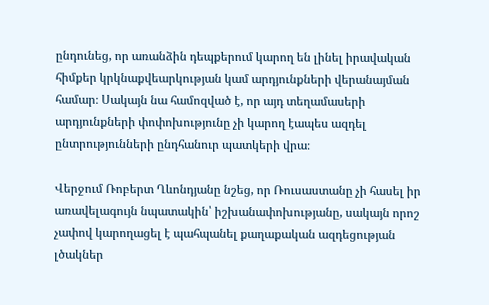ընդունեց, որ առանձին դեպքերում կարող են լինել իրավական հիմքեր կրկնաքվեարկության կամ արդյունքների վերանայման համար։ Սակայն նա համոզված է, որ այդ տեղամասերի արդյունքների փոփոխությունը չի կարող էապես ազդել ընտրությունների ընդհանուր պատկերի վրա։

Վերջում Ռոբերտ Ղևոնդյանը նշեց, որ Ռուսաստանը չի հասել իր առավելագույն նպատակին՝ իշխանափոխությանը, սակայն որոշ չափով կարողացել է պահպանել քաղաքական ազդեցության լծակներ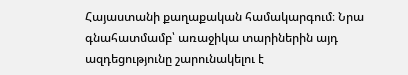Հայաստանի քաղաքական համակարգում։ Նրա գնահատմամբ՝ առաջիկա տարիներին այդ ազդեցությունը շարունակելու է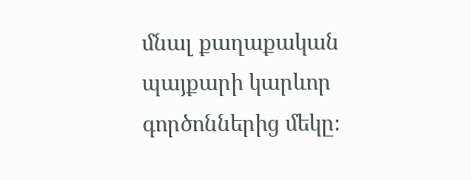մնալ քաղաքական պայքարի կարևոր գործոններից մեկը։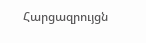Հարցազրույցն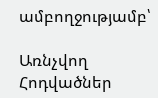ամբողջությամբ՝

Առնչվող Հոդվածներ